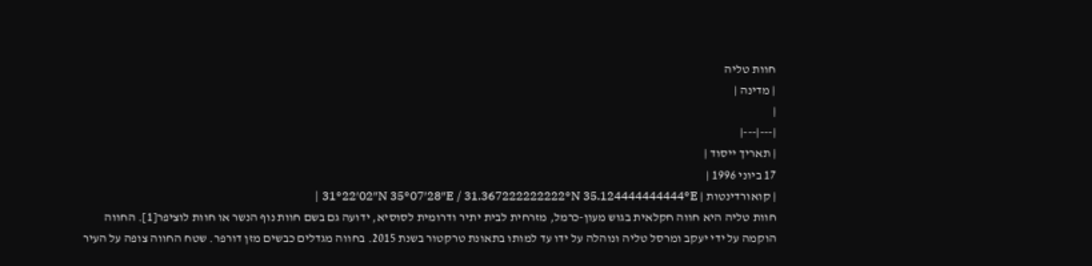חוות טליה
| מדינה |
|
|---|---|
| תאריך ייסוד |
17 ביוני 1996 |
| קואורדינטות | 31°22′02″N 35°07′28″E / 31.367222222222°N 35.124444444444°E |
חוות טליה היא חווה חקלאית בגוש מעון-כרמל, מזרחית לבית יתיר ודרומית לסוסיא, ידועה גם בשם חוות נוף הנשר או חוות לוציפר[1]. החווה הוקמה על ידי יעקב ומרסל טליה ונוהלה על ידו עד למותו בתאונת טרקטור בשנת 2015. בחווה מגדלים כבשים מזן דורפר. שטח החווה צופה על העיר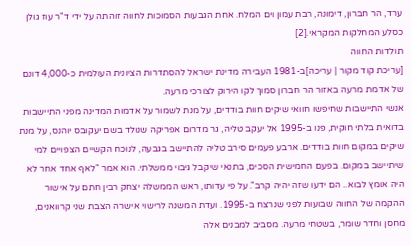ערד, הר חברון, דימונה, רבת עמון וים המלח. אחת הגבעות הסמוכות לחווה זוהתה על ידי ד"ר עוז גולן כסלע המחלקות המקראי.[2]
תולדות החווה
[עריכת קוד מקור | עריכה]ב-1981 העבירה מדינת ישראל להסתדרות הציונית העולמית כ-4,000 דונם של אדמת מרעה באזור הר חברון סמוך לקו הירוק לצורכי מרעה.
אנשי התיישבות שחיפשו חוואי שיקים חוות בודדים, על מנת לשמור על אדמות המדינה מפני התיישבות בדואית בלתי חוקית, פנו ב-1995 אל יעקב טליה, גר מדרום אפריקה שנולד בשם יעקובס יוהנס, על מנת שיקים במקום חוות בודדים. ארבע פעמים סירב טליה להתיישב בגבעה, לנוכח הקשיים הצפויים למי שיתיישב במקום. בפעם החמישית הסכים, בתנאי שיקבל גיבוי ממשלתי. הוא אמר "לאף אחד אחר לא היה אומץ לבוא.. הם ידעו שזה יהיה קרב". על פי עדותו, ראש הממשלה יצחק רבין חתם על אישור ההקמה של החווה שבועות לפני שנרצח ב-1995. ועדת המשנה לרישוי אישרה הצבת שני קרוואנים, מחסן וחדר שומר, בשטחי מרעה. מסביב למבנים אלה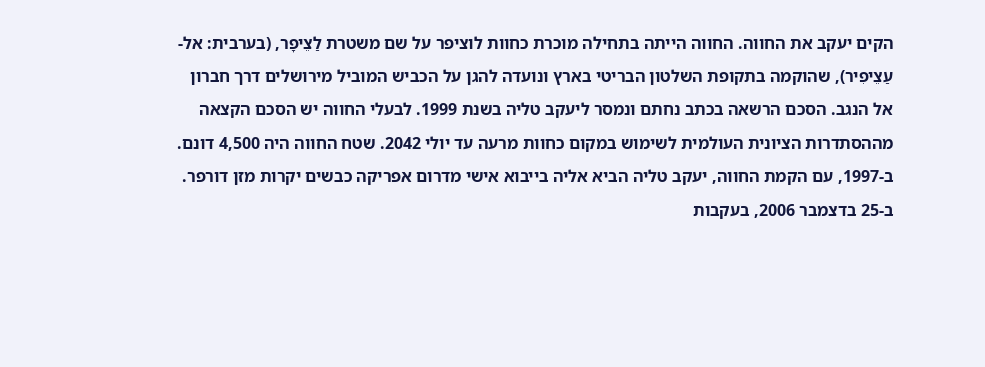הקים יעקב את החווה. החווה הייתה בתחילה מוכרת כחוות לוציפר על שם משטרת לַצֵיפָר, (בערבית: אל-עַצֵיפִיר), שהוקמה בתקופת השלטון הבריטי בארץ ונועדה להגן על הכביש המוביל מירושלים דרך חברון אל הנגב. הסכם הרשאה בכתב נחתם ונמסר ליעקב טליה בשנת 1999. לבעלי החווה יש הסכם הקצאה מההסתדרות הציונית העולמית לשימוש במקום כחוות מרעה עד יולי 2042. שטח החווה היה 4,500 דונם.
ב-1997, עם הקמת החווה, יעקב טליה הביא אליה בייבוא אישי מדרום אפריקה כבשים יקרות מזן דורפר.
ב-25 בדצמבר 2006, בעקבות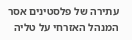עתירה של פלסטינים אסר המנהל האזרחי על טליה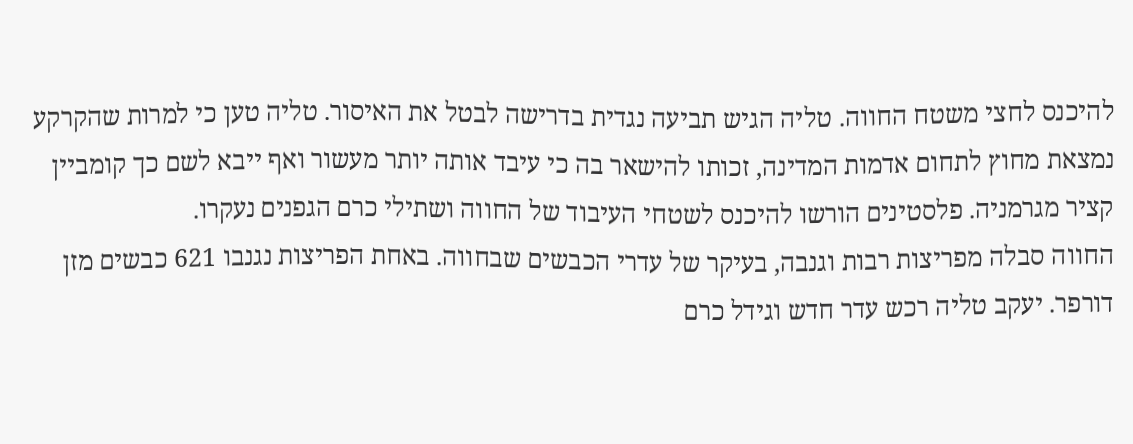להיכנס לחצי משטח החווה. טליה הגיש תביעה נגדית בדרישה לבטל את האיסור. טליה טען כי למרות שהקרקע נמצאת מחוץ לתחום אדמות המדינה, זכותו להישאר בה כי עיבד אותה יותר מעשור ואף ייבא לשם כך קומביין קציר מגרמניה. פלסטינים הורשו להיכנס לשטחי העיבוד של החווה ושתילי כרם הגפנים נעקרו.
החווה סבלה מפריצות רבות וגנבה, בעיקר של עדרי הכבשים שבחווה. באחת הפריצות נגנבו 621 כבשים מזן דורפר. יעקב טליה רכש עדר חדש וגידל כרם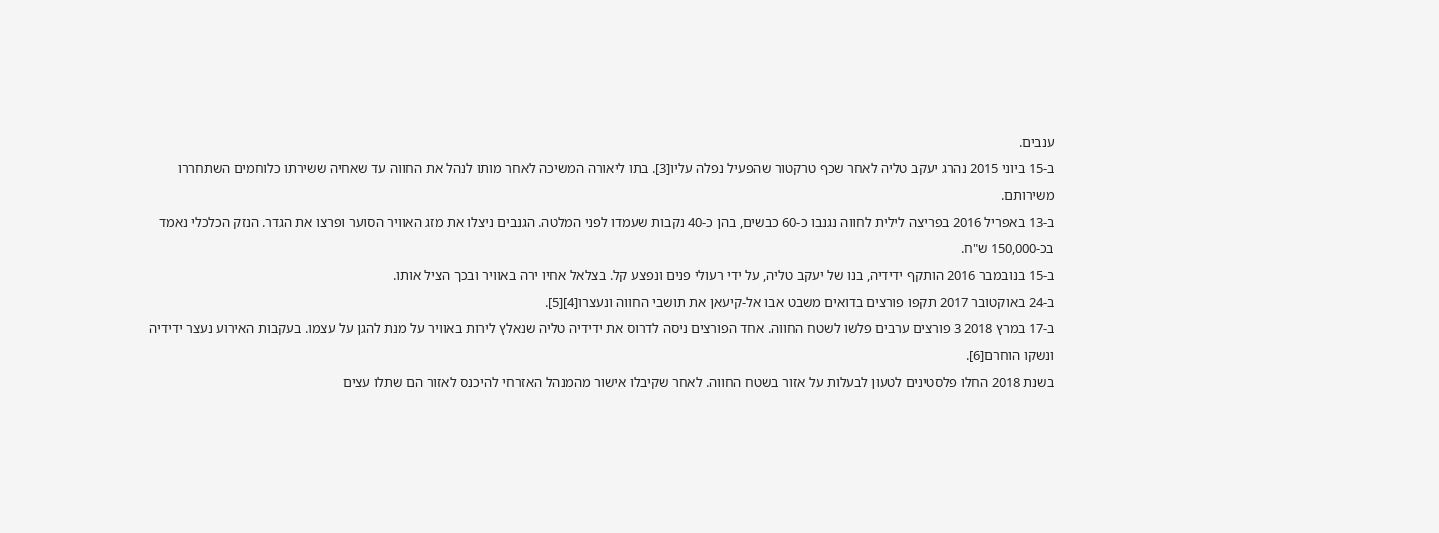ענבים.
ב-15 ביוני 2015 נהרג יעקב טליה לאחר שכף טרקטור שהפעיל נפלה עליו[3]. בתו ליאורה המשיכה לאחר מותו לנהל את החווה עד שאחיה ששירתו כלוחמים השתחררו משירותם.
ב-13 באפריל 2016 בפריצה לילית לחווה נגנבו כ-60 כבשים, בהן כ-40 נקבות שעמדו לפני המלטה. הגנבים ניצלו את מזג האוויר הסוער ופרצו את הגדר. הנזק הכלכלי נאמד בכ-150,000 ש"ח.
ב-15 בנובמבר 2016 הותקף ידידיה, בנו של יעקב טליה, על ידי רעולי פנים ונפצע קל. בצלאל אחיו ירה באוויר ובכך הציל אותו.
ב-24 באוקטובר 2017 תקפו פורצים בדואים משבט אבו אל-קיעאן את תושבי החווה ונעצרו[4][5].
ב-17 במרץ 2018 3 פורצים ערבים פלשו לשטח החווה. אחד הפורצים ניסה לדרוס את ידידיה טליה שנאלץ לירות באוויר על מנת להגן על עצמו. בעקבות האירוע נעצר ידידיה ונשקו הוחרם[6].
בשנת 2018 החלו פלסטינים לטעון לבעלות על אזור בשטח החווה. לאחר שקיבלו אישור מהמנהל האזרחי להיכנס לאזור הם שתלו עצים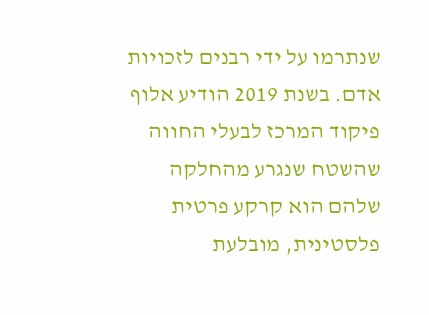שנתרמו על ידי רבנים לזכויות אדם. בשנת 2019 הודיע אלוף פיקוד המרכז לבעלי החווה שהשטח שנגרע מהחלקה שלהם הוא קרקע פרטית פלסטינית, מובלעת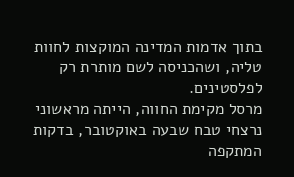בתוך אדמות המדינה המוקצות לחוות טליה, ושהכניסה לשם מותרת רק לפלסטינים.
מרסל מקימת החווה, הייתה מראשוני נרצחי טבח שבעה באוקטובר, בדקות המתקפה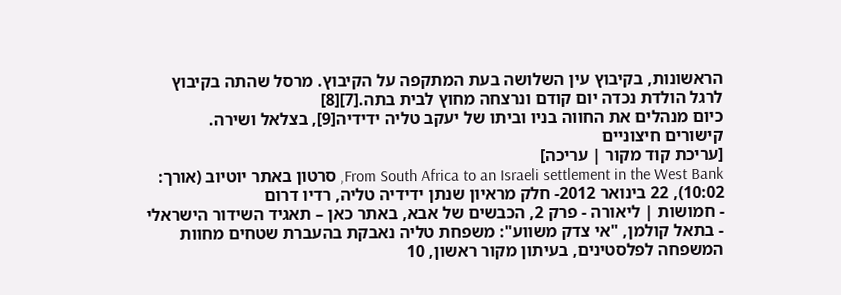הראשונות, בקיבוץ עין השלושה בעת המתקפה על הקיבוץ. מרסל שהתה בקיבוץ לרגל הולדת נכדה יום קודם ונרצחה מחוץ לבית בתה.[7][8]
כיום מנהלים את החווה בניו וביתו של יעקב טליה ידידיה[9], בצלאל ושירה.
קישורים חיצוניים
[עריכת קוד מקור | עריכה]
From South Africa to an Israeli settlement in the West Bank, סרטון באתר יוטיוב (אורך: 10:02), 22 בינואר 2012- חלק מראיון שנתן ידידיה טליה, רדיו דרום
- חמושות | ליאורה - פרק 2, הכבשים של אבא, באתר כאן – תאגיד השידור הישראלי
- בתאל קולמן, "אי צדק משווע": משפחת טליה נאבקת בהעברת שטחים מחוות המשפחה לפלסטינים, בעיתון מקור ראשון, 10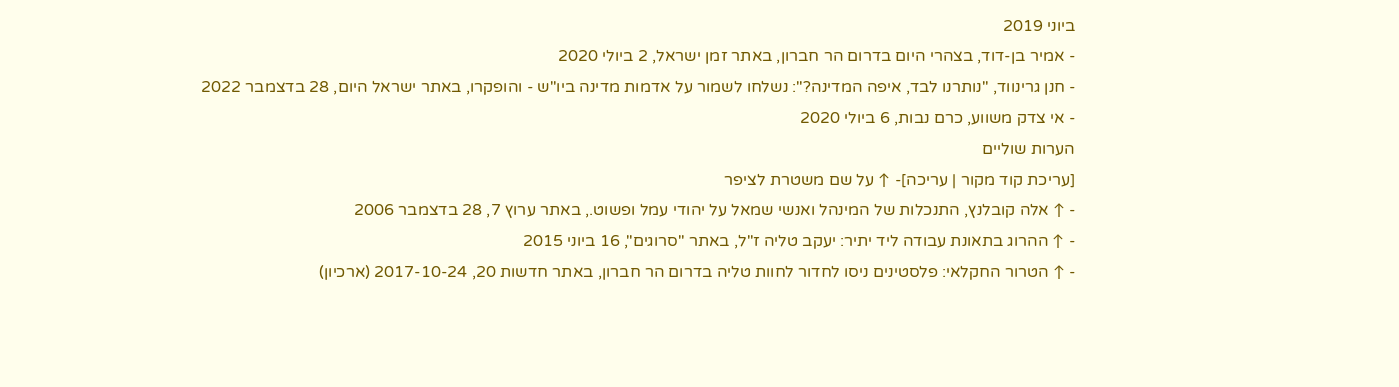ביוני 2019
- אמיר בן-דוד, בצהרי היום בדרום הר חברון, באתר זמן ישראל, 2 ביולי 2020
- חנן גרינווד, "נותרנו לבד, איפה המדינה?": נשלחו לשמור על אדמות מדינה ביו"ש - והופקרו, באתר ישראל היום, 28 בדצמבר 2022
- אי צדק משווע, כרם נבות, 6 ביולי 2020
הערות שוליים
[עריכת קוד מקור | עריכה]- ↑ על שם משטרת לציפר
- ↑ אלה קובלנץ, התנכלות של המינהל ואנשי שמאל על יהודי עמל ופשוט., באתר ערוץ 7, 28 בדצמבר 2006
- ↑ ההרוג בתאונת עבודה ליד יתיר: יעקב טליה ז"ל, באתר "סרוגים", 16 ביוני 2015
- ↑ הטרור החקלאי: פלסטינים ניסו לחדור לחוות טליה בדרום הר חברון, באתר חדשות 20, 2017-10-24 (ארכיון)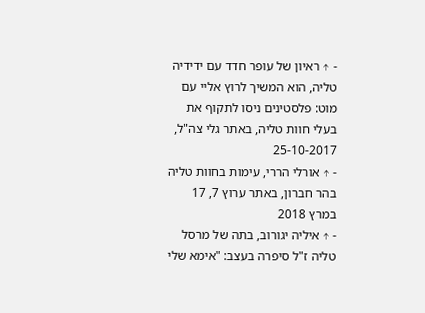- ↑ ראיון של עופר חדד עם ידידיה טליה, הוא המשיך לרוץ אליי עם מוט: פלסטינים ניסו לתקוף את בעלי חוות טליה, באתר גלי צה"ל, 25-10-2017
- ↑ אורלי הררי, עימות בחוות טליה בהר חברון, באתר ערוץ 7, 17 במרץ 2018
- ↑ איליה יגורוב, בתה של מרסל טליה ז"ל סיפרה בעצב: "אימא שלי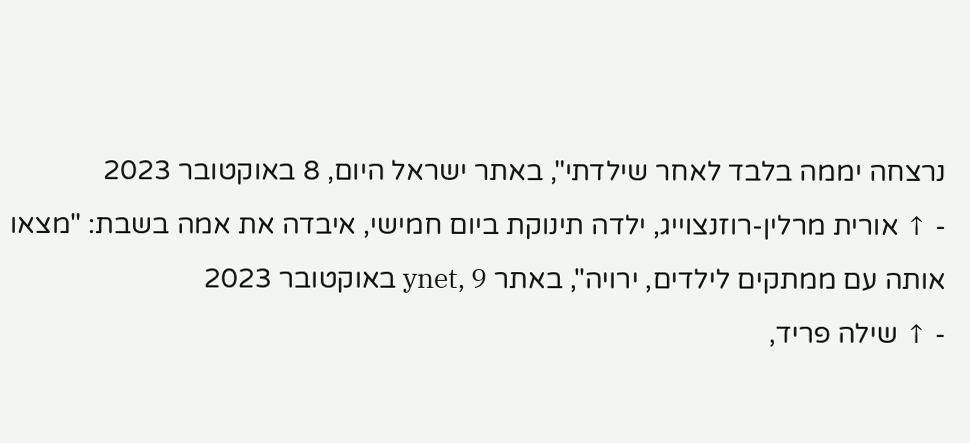נרצחה יממה בלבד לאחר שילדתי", באתר ישראל היום, 8 באוקטובר 2023
- ↑ אורית מרלין-רוזנצוייג, ילדה תינוקת ביום חמישי, איבדה את אמה בשבת: "מצאו אותה עם ממתקים לילדים, ירויה", באתר ynet, 9 באוקטובר 2023
- ↑ שילה פריד,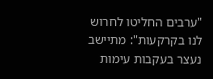"ערבים החליטו לחרוש לנו בקרקעות": מתיישב נעצר בעקבות עימות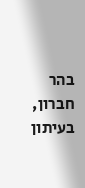בהר חברון, בעיתון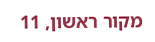מקור ראשון, 11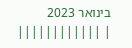בינואר 2023
| ||||||||||||